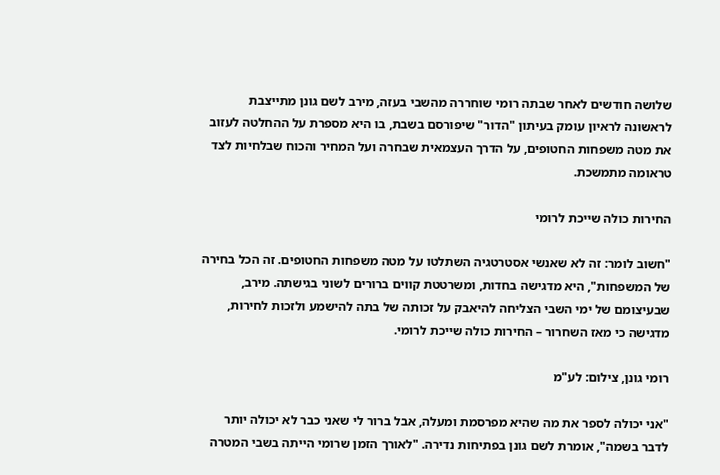שלושה חודשים לאחר שבתה רומי שוחררה מהשבי בעזה, מירב לשם גונן מתייצבת לראשונה לראיון עומק בעיתון "הדור" שיפורסם בשבת, בו היא מספרת על ההחלטה לעזוב את מטה משפחות החטופים, על הדרך העצמאית שבחרה ועל המחיר והכוח שבלחיות לצד טראומה מתמשכת.

החירות כולה שייכת לרומי

"חשוב לומר: זה לא שאנשי אסטרטגיה השתלטו על מטה משפחות החטופים. זה הכל בחירה של המשפחות", היא מדגישה בחדות, ומשרטטת קווים ברורים לשוני בגישתה. מירב, שבעיצומם של ימי השבי הצליחה להיאבק על זכותה של בתה להישמע ולזכות לחירות, מדגישה כי מאז השחרור – החירות כולה שייכת לרומי.

רומי גונן, צילום: לע"מ

"אני יכולה לספר את מה שהיא מפרסמת ומעלה, אבל ברור לי שאני כבר לא יכולה יותר לדבר בשמה", אומרת לשם גונן בפתיחות נדירה. "לאורך הזמן שרומי הייתה בשבי המטרה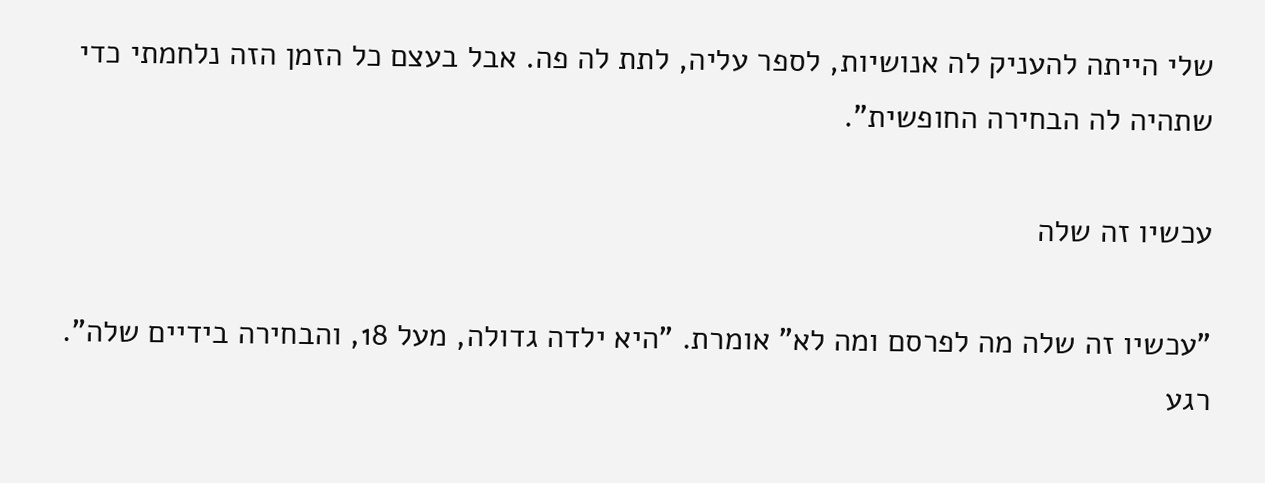שלי הייתה להעניק לה אנושיות, לספר עליה, לתת לה פה. אבל בעצם כל הזמן הזה נלחמתי כדי שתהיה לה הבחירה החופשית".

עכשיו זה שלה

"עכשיו זה שלה מה לפרסם ומה לא" אומרת. "היא ילדה גדולה, מעל 18, והבחירה בידיים שלה". רגע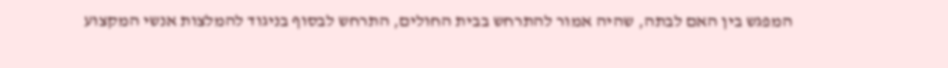המפגש בין האם לבתה, שהיה אמור להתרחש בבית החולים, התרחש לבסוף בניגוד להמלצות אנשי המקצוע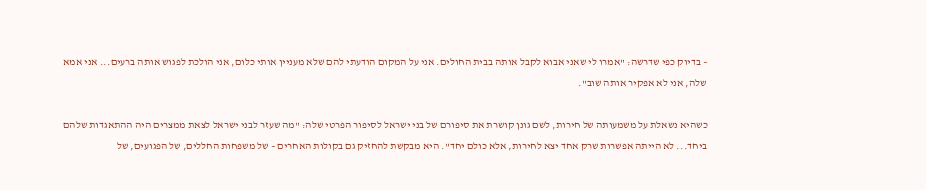– בדיוק כפי שדרשה: "אמרו לי שאני אבוא לקבל אותה בבית החולים. אני על המקום הודעתי להם שלא מעניין אותי כלום, אני הולכת לפגוש אותה ברעים... אני אמא שלה, אני לא אפקיר אותה שוב".

כשהיא נשאלת על משמעותה של חירות, לשם גונן קושרת את סיפורם של בני ישראל לסיפור הפרטי שלה: "מה שעזר לבני ישראל לצאת ממצרים היה ההתאגדות שלהם ביחד... לא הייתה אפשרות שרק אחד יצא לחירות, אלא כולם יחד". היא מבקשת להחזיק גם בקולות האחרים – של משפחות החללים, של הפגועים, של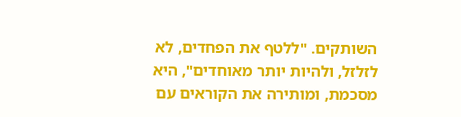השותקים. "ללטף את הפחדים, לא לזלזל, ולהיות יותר מאוחדים", היא מסכמת, ומותירה את הקוראים עם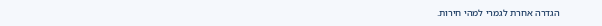הגדרה אחרת לגמרי למהי חירות.